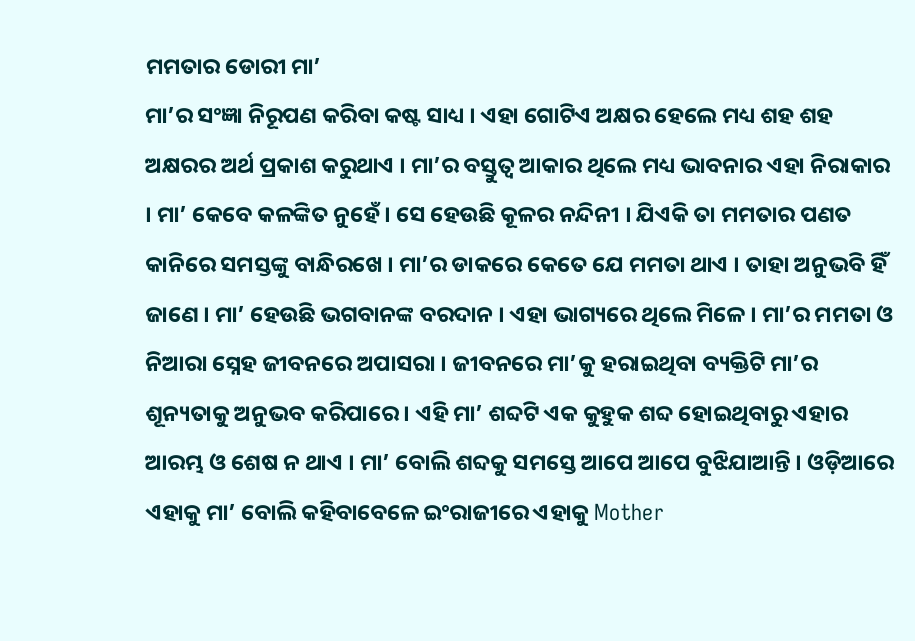ମମତାର ଡୋରୀ ମା’
ମା’ର ସଂଜ୍ଞା ନିରୂପଣ କରିବା କଷ୍ଟ ସାଧ୍ୟ । ଏହା ଗୋଟିଏ ଅକ୍ଷର ହେଲେ ମଧ୍ୟ ଶହ ଶହ ଅକ୍ଷରର ଅର୍ଥ ପ୍ରକାଶ କରୁଥାଏ । ମା’ର ବସ୍ତୁତ୍ୱ ଆକାର ଥିଲେ ମଧ୍ୟ ଭାବନାର ଏହା ନିରାକାର । ମା’ କେବେ କଳଙ୍କିତ ନୁହେଁ । ସେ ହେଉଛି କୂଳର ନନ୍ଦିନୀ । ଯିଏକି ତା ମମତାର ପଣତ କାନିରେ ସମସ୍ତଙ୍କୁ ବାନ୍ଧିରଖେ । ମା’ର ଡାକରେ କେତେ ଯେ ମମତା ଥାଏ । ତାହା ଅନୁଭବି ହିଁ ଜାଣେ । ମା’ ହେଉଛି ଭଗବାନଙ୍କ ବରଦାନ । ଏହା ଭାଗ୍ୟରେ ଥିଲେ ମିଳେ । ମା’ର ମମତା ଓ ନିଆରା ସ୍ନେହ ଜୀବନରେ ଅପାସରା । ଜୀବନରେ ମା’କୁ ହରାଇଥିବା ବ୍ୟକ୍ତିଟି ମା’ର ଶୂନ୍ୟତାକୁ ଅନୁଭବ କରିପାରେ । ଏହି ମା’ ଶବ୍ଦଟି ଏକ କୁହୁକ ଶବ୍ଦ ହୋଇଥିବାରୁ ଏହାର ଆରମ୍ଭ ଓ ଶେଷ ନ ଥାଏ । ମା’ ବୋଲି ଶବ୍ଦକୁ ସମସ୍ତେ ଆପେ ଆପେ ବୁଝିଯାଆନ୍ତି । ଓଡ଼ିଆରେ ଏହାକୁ ମା’ ବୋଲି କହିବାବେଳେ ଇଂରାଜୀରେ ଏହାକୁ Mother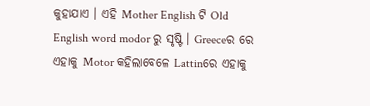କୁହାଯାଏ । ଏହି Mother English ଟି Old English word modor ରୁ ସୃଷ୍ଟି । Greeceର ରେ ଏହାକୁ Motor କହିଲାବେଳେ Lattinରେ ଏହାକୁ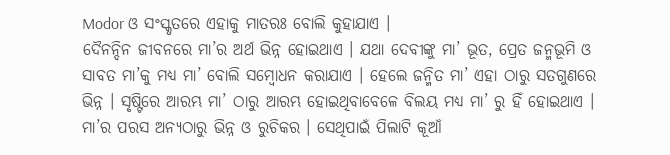Modor ଓ ସଂସ୍କୃତରେ ଏହାକୁ ମାତରଃ ବୋଲି କୁହାଯାଏ ।
ଦୈନନ୍ଦିନ ଜୀବନରେ ମା’ର ଅର୍ଥ ଭିନ୍ନ ହୋଇଥାଏ । ଯଥା ଦେବୀଙ୍କୁ ମା’ ଭୂତ, ପ୍ରେତ ଜନ୍ମଭୂମି ଓ ସାବତ ମା’କୁ ମଧ୍ୟ ମା’ ବୋଲି ସମ୍ବୋଧନ କରାଯାଏ । ହେଲେ ଜନ୍ମିତ ମା’ ଏହା ଠାରୁ ସତଗୁଣରେ ଭିନ୍ନ । ସୃଷ୍ଟିରେ ଆରମ୍ଭ ମା’ ଠାରୁ ଆରମ୍ଭ ହୋଇଥିବାବେଳେ ବିଲୟ ମଧ୍ୟ ମା’ ରୁ ହିଁ ହୋଇଥାଏ । ମା’ର ପରସ ଅନ୍ୟଠାରୁ ଭିନ୍ନ ଓ ରୁଚିକର । ସେଥିପାଇଁ ପିଲାଟି କୂଆଁ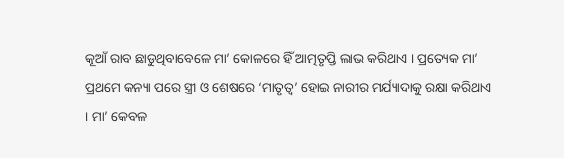କୂଆଁ ରାବ ଛାଡୁଥିବାବେଳେ ମା’ କୋଳରେ ହିଁ ଆତ୍ମତୃପ୍ତି ଲାଭ କରିଥାଏ । ପ୍ରତ୍ୟେକ ମା’ ପ୍ରଥମେ କନ୍ୟା ପରେ ସ୍ତ୍ରୀ ଓ ଶେଷରେ ‘ମାତୃତ୍ୱ’ ହୋଇ ନାରୀର ମର୍ଯ୍ୟାଦାକୁ ରକ୍ଷା କରିଥାଏ । ମା’ କେବଳ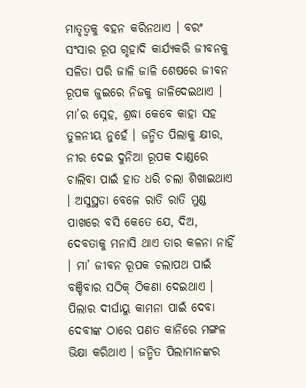ମାତୃତ୍ୱକୁ ବହନ କରିନଥାଏ । ବରଂ ସଂସାର ରୂପ ଗୃହାଦି କାର୍ଯ୍ୟକରି ଜୀବନକୁ ସଳିତା ପରି ଜାଳି ଜାଳି ଶେଷରେ ଜୀବନ ରୂପକ ଜୁଇରେ ନିଜକୁ ଜାଳିଦେଇଥାଏ । ମା’ର ସ୍ନେହ, ଶ୍ରଦ୍ଧା କେବେ କାହା ସହ ତୁଳନୀୟ ନୁହେଁ । ଜନ୍ମିତ ପିଲାକୁ କ୍ଷୀର, ନୀର ଦେଇ ଦୁନିଆ ରୂପକ ଦାଣ୍ଡରେ ଚାଲିବା ପାଇଁ ହାତ ଧରି ଚଲା ଶିଖାଇଥାଏ । ଅସୁସ୍ଥତା ବେଳେ ରାତି ରାତି ମୁଣ୍ଡ ପାଖରେ ବସି କେତେ ଯେ, ଦିଅ, ଦେବତାକୁ ମନାସି ଥାଏ ତାର କଳନା ନାହିଁ । ମା’ ଜୀବନ ରୂପକ ଚଲାପଥ ପାଇଁ ବଞ୍ଚିବାର ସଠିକ୍ ଠିକଣା ଦେଇଥାଏ । ପିଲାର ଦୀର୍ଘାୟୁ କାମନା ପାଇଁ ଦେବା ଦେବୀଙ୍କ ଠାରେ ପଣତ କାନିରେ ମଙ୍ଗଳ ଭିକ୍ଷା କରିଥାଏ । ଜନ୍ମିତ ପିଲାମାନଙ୍କର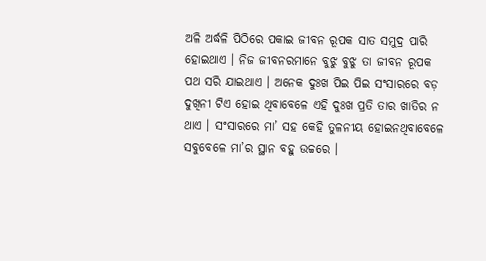ଅଳି ଅର୍ଦ୍ଧଳି ପିଠିରେ ପକାଇ ଜୀବନ ରୂପକ ସାତ ସମୁଦ୍ର ପାରି ହୋଇଥାଏ । ନିଜ ଜୀବନରମାନେ ବୁଝୁ ବୁଝୁ ତା ଜୀବନ ରୂପକ ପଥ ସରି ଯାଇଥାଏ । ଅନେକ ଦୁଃଖ ପିଇ ପିଇ ସଂସାରରେ ବଡ଼ ଦୁଖିନୀ ଟିଏ ହୋଇ ଥିବାବେଳେ ଏହି ଦୁଃଖ ପ୍ରତି ତାର ଖାତିର ନ ଥାଏ । ସଂସାରରେ ମା’ ସହ କେହି ତୁଳନୀୟ ହୋଇନଥିବାବେଳେ ସବୁବେଳେ ମା’ର ସ୍ଥାନ ବହୁ ଉଚ୍ଚରେ ।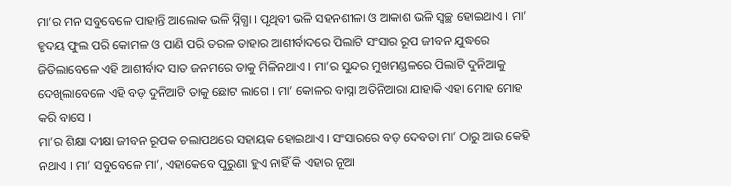ମା’ର ମନ ସବୁବେଳେ ପାହାନ୍ତି ଆଲୋକ ଭଳି ସ୍ନିଗ୍ଧା । ପୃଥିବୀ ଭଳି ସହନଶୀଳା ଓ ଆକାଶ ଭଳି ସ୍ୱଚ୍ଛ ହୋଇଥାଏ । ମା’ ହୃଦୟ ଫୁଲ ପରି କୋମଳ ଓ ପାଣି ପରି ତରଳ ତାହାର ଆଶୀର୍ବାଦରେ ପିଲାଟି ସଂସାର ରୂପ ଜୀବନ ଯୁଦ୍ଧରେ ଜିତିଲାବେଳେ ଏହି ଆଶୀର୍ବାଦ ସାତ ଜନମରେ ତାକୁ ମିଳିନଥାଏ । ମା’ର ସୁନ୍ଦର ମୁଖମଣ୍ଡଳରେ ପିଲାଟି ଦୁନିଆକୁ ଦେଖିଲାବେଳେ ଏହି ବଡ଼ ଦୁନିଆଟି ତାକୁ ଛୋଟ ଲାଗେ । ମା’ କୋଳର ବାସ୍ନା ଅତିନିଆରା ଯାହାକି ଏହା ମୋହ ମୋହ କରି ବାସେ ।
ମା’ର ଶିକ୍ଷା ଦୀକ୍ଷା ଜୀବନ ରୂପକ ଚଲାପଥରେ ସହାୟକ ହୋଇଥାଏ । ସଂସାରରେ ବଡ଼ ଦେବତା ମା’ ଠାରୁ ଆଉ କେହି ନଥାଏ । ମା’ ସବୁବେଳେ ମା’, ଏହାକେବେ ପୁରୁଣା ହୁଏ ନାହିଁ କି ଏହାର ନୂଆ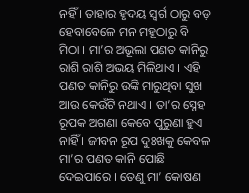ନହିଁ । ତାହାର ହୃଦୟ ସ୍ୱର୍ଗ ଠାରୁ ବଡ଼ ହେବାବେଳେ ମନ ମହୂଠାରୁ ବି ମିଠା । ମା’ର ଅଭୂଲା ପଣତ କାନିରୁ ରାଶି ରାଶି ଅଭୟ ମିଳିଥାଏ । ଏହି ପଣତ କାନିରୁ ଉଙ୍କି ମାରୁଥିବା ସୁଖ ଆଉ କେଉଁଟି ନଥାଏ । ତା’ର ସ୍ନେହ ରୂପକ ଅଗଣା କେବେ ପୁରୁଣା ହୁଏ ନାହିଁ । ଜୀବନ ରୂପ ଦୁଃଖକୁ କେବଳ ମା’ର ପଣତ କାନି ପୋଛି ଦେଇପାରେ । ତେଣୁ ମା’ କୋଷଣ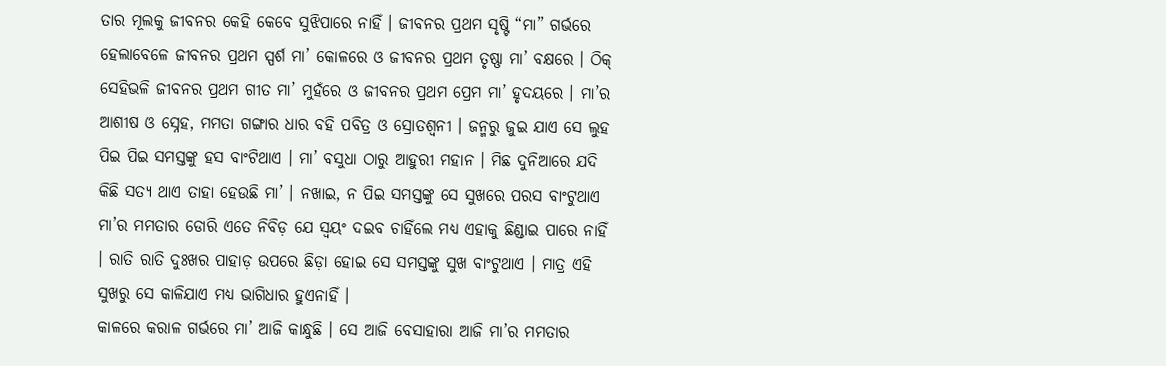ତାର ମୂଲକୁ ଜୀବନର କେହି କେବେ ସୁଝିପାରେ ନାହିଁ । ଜୀବନର ପ୍ରଥମ ସୃଷ୍ଟି “ମା” ଗର୍ଭରେ ହେଲାବେଳେ ଜୀବନର ପ୍ରଥମ ସ୍ପର୍ଶ ମା’ କୋଳରେ ଓ ଜୀବନର ପ୍ରଥମ ତୃଷ୍ଣା ମା’ ବକ୍ଷରେ । ଠିକ୍ ସେହିଭଳି ଜୀବନର ପ୍ରଥମ ଗୀତ ମା’ ମୁହଁରେ ଓ ଜୀବନର ପ୍ରଥମ ପ୍ରେମ ମା’ ହୃଦୟରେ । ମା’ର ଆଶୀଷ ଓ ସ୍ନେହ, ମମତା ଗଙ୍ଗାର ଧାର ବହି ପବିତ୍ର ଓ ସ୍ରୋତଶ୍ୱନୀ । ଜନ୍ମରୁ ଜୁଇ ଯାଏ ସେ ଲୁହ ପିଇ ପିଇ ସମସ୍ତଙ୍କୁ ହସ ବାଂଟିଥାଏ । ମା’ ବସୁଧା ଠାରୁ ଆହୁରୀ ମହାନ । ମିଛ ଦୁନିଆରେ ଯଦି କିଛି ସତ୍ୟ ଥାଏ ତାହା ହେଉଛି ମା’ । ନଖାଇ, ନ ପିଇ ସମସ୍ତଙ୍କୁ ସେ ସୁଖରେ ପରସ ବାଂଟୁଥାଏ ମା’ର ମମତାର ଡୋରି ଏତେ ନିବିଡ଼ ଯେ ସ୍ୱୟଂ ଦଇବ ଚାହିଁଲେ ମଧ୍ୟ ଏହାକୁ ଛିଣ୍ଡାଇ ପାରେ ନାହିଁ । ରାତି ରାତି ଦୁଃଖର ପାହାଡ଼ ଉପରେ ଛିଡ଼ା ହୋଇ ସେ ସମସ୍ତଙ୍କୁ ସୁଖ ବାଂଟୁଥାଏ । ମାତ୍ର ଏହି ସୁଖରୁ ସେ କାଳିଯାଏ ମଧ୍ୟ ଭାଗିଧାର ହୁଏନାହିଁ ।
କାଳରେ କରାଳ ଗର୍ଭରେ ମା’ ଆଜି କାନ୍ଧୁଛି । ସେ ଆଜି ବେସାହାରା ଆଜି ମା’ର ମମତାର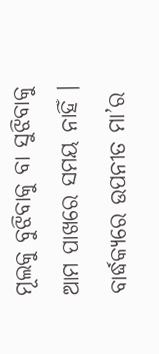ମୂଲକୁ ବୁଝିବାକୁ ବା ସୁଝିବାକୁ ଆମ ପାଖରେ ସମୟ ନାହିଁ । ବାର୍ଦ୍ଧକ୍ୟରେ ଉପନୀତ ମା’ର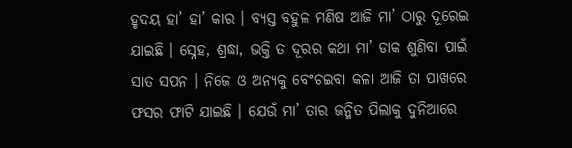ହୃଦୟ ହା’ ହା’ କାର । ବ୍ୟସ୍ତ ବହୁଳ ମଣିଷ ଆଜି ମା’ ଠାରୁ ଦୂରେଇ ଯାଇଛି । ସ୍ନେହ, ଶ୍ରଦ୍ଧା, ଭକ୍ତି ତ ଦୂରର କଥା ମା’ ଡାକ ଶୁଣିବା ପାଇଁ ସାତ ସପନ । ନିଜେ ଓ ଅନ୍ୟକୁ ବେଂଚଇବା କଳା ଆଜି ତା ପାଖରେ ଫସର ଫାଟି ଯାଇଛି । ଯେଉଁ ମା’ ତାର ଜନ୍ମିତ ପିଲାକୁ ଦୁନିଆରେ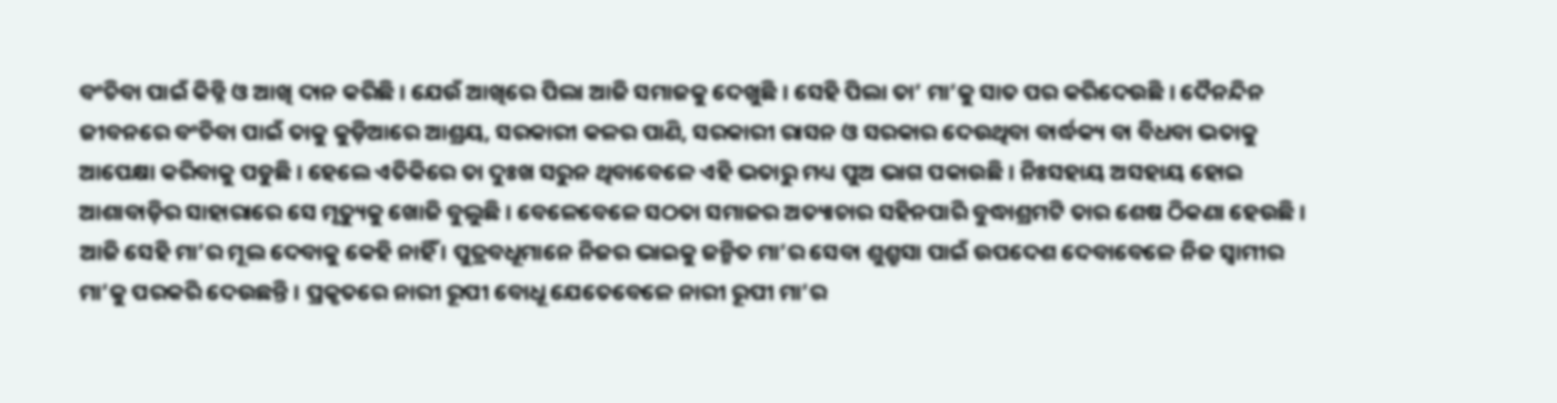ବଂଚିବା ପାଇଁ କିଡ୍ନି ଓ ଆଖି ଦାନ କରିଛି । ଯେଉଁ ଆଖିରେ ପିଲା ଆଜି ସମାଜକୁ ଦେଖୁଛି । ସେହି ପିଲା ତା’ ମା’କୁ ସାତ ପର କରିଦେଉଛି । ଦୈନନ୍ଦିନ ଜୀବନରେ ବଂଚିବା ପାଇଁ ତାକୁ କୁଡ଼ିଆରେ ଆଶ୍ରୟ, ସରକାରୀ କଳର ପାଣି, ସରକାରୀ ରାସନ ଓ ସରକାର ଦେଉଥିବା ବାର୍ଦ୍ଧକ୍ୟ ବା ବିଧବା ଭତାକୁ ଆପେକ୍ଷା କରିବାକୁ ପଡୁଛି । ହେଲେ ଏତିକିରେ ତା ଦୁଃଖ ସରୁନ ଥିବାବେଳେ ଏହି ଭତାରୁ ମଧ୍ୟ ପୁଅ ଭାଗ ପକାଉଛି । ନିଃସହାୟ ଅସହାୟ ହୋଇ ଆଶାବାଡ଼ିର ସାହାରାରେ ସେ ମୃତ୍ୟୁକୁ ଖୋଜି ବୁଲୁଛି । ବେଳେବେଳେ ସଠତା ସମାଜର ଅତ୍ୟାଚାର ସହିନପାରି ବୁଦ୍ଧାଶ୍ରମଟି ତାର ଶେଷ ଠିକଣା ହେଉଛି । ଆଜି ସେହି ମା’ର ମୂଲ ଦେବାକୁ କେହି ନାହିଁ । ପୁତ୍ରବଧୂମାନେ ନିଜର ଭାଇକୁ ଜନ୍ମିତ ମା’ର ସେବା ଶୁଶ୍ରୁସା ପାଇଁ ଉପଦେଶ ଦେବାବେଳେ ନିଜ ସ୍ୱାମୀର ମା’କୁ ପରକରି ଦେଉଛନ୍ତି । ପ୍ରକୃତରେ ନାରୀ ରୂପୀ ବୋଧୂ ଯେତେବେଳେ ନାରୀ ରୂପୀ ମା’ର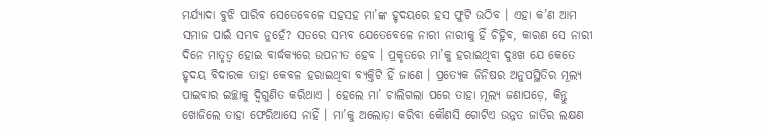ମର୍ଯ୍ୟାଦା ବୁଝି ପାରିବ ସେତେବେଳେ ସହସହ ମା’ଙ୍କ ହୃଦୟରେ ହସ ଫୁଟି ଉଠିବ । ଏହା କ’ଣ ଆମ ସମାଜ ପାଇଁ ସମ୍ଭବ ନୁହେଁ? ସତରେ ସମ୍ଭବ ଯେତେବେଳେ ନାରୀ ନାରୀକୁ ହିଁ ଚିହ୍ନିବ, କାରଣ ସେ ନାରୀ ଦିନେ ମାତୃତ୍ୱ ହୋଇ ବାର୍ଦ୍ଧକ୍ୟରେ ଉପନୀତ ହେବ । ପ୍ରକୃତରେ ମା’କୁ ହରାଇଥିବା ଦୁଃଖ ଯେ କେତେ ହୃଦୟ ବିଦାରକ ତାହା କେବଳ ହରାଇଥିବା ବ୍ୟକ୍ତିଟି ହିଁ ଜାଣେ । ପ୍ରତ୍ୟେକ ଜିନିଷର ଅନୁପସ୍ଥିତିର ମୂଲ୍ୟ ପାଇବାର ଇଚ୍ଛାକୁ ଦ୍ୱିଗୁଣିତ କରିଥାଏ । ହେଲେ ମା’ ଚାଲିଗଲା ପରେ ତାହା ମୂଲ୍ୟ ଜଣାପଡ଼େ, କିନ୍ତୁ ଖୋଜିଲେ ତାହା ଫେରିଆସେ ନାହିଁ । ମା’କୁ ଅଲୋଡ଼ା କରିବା କୌଣସି ଗୋଟିଏ ଉନ୍ନତ ଜାତିର ଲକ୍ଷଣ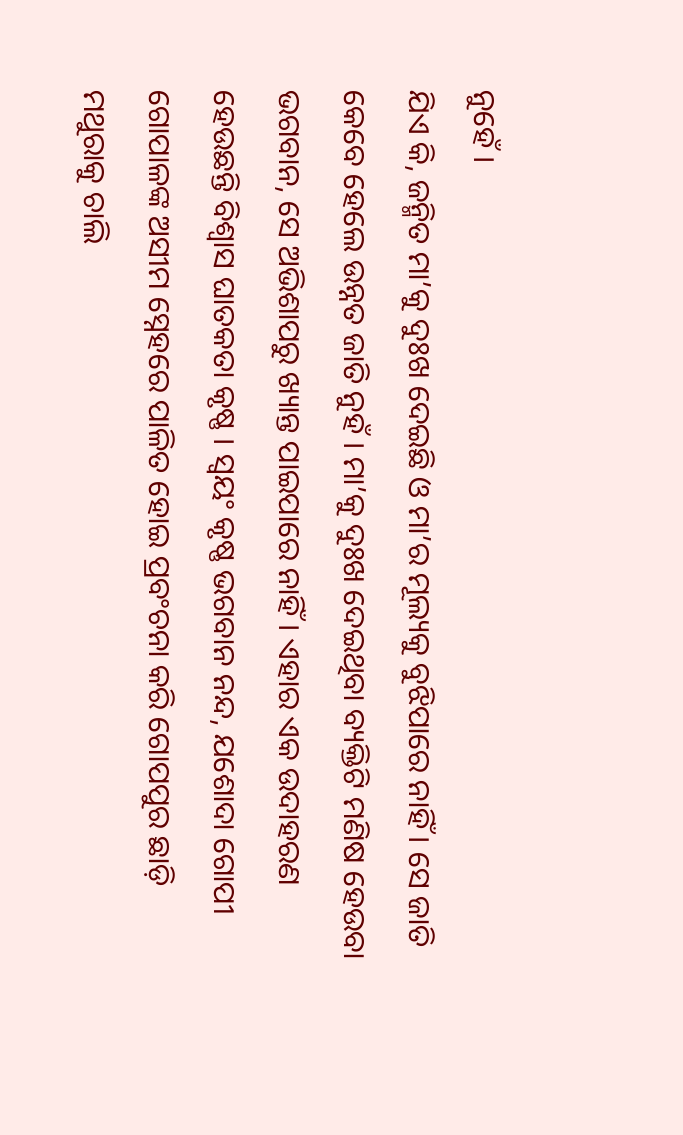ନୁହେଁ ।
ଯିଏ କି, ଜନ୍ମିତ ମା’କୁ ଦୁଃଖ ଦେଇଛି ଓ ମା’ର ମୂଲ୍ୟକୁ ବୁଝିପାରେ ନାହିଁ । ସେ ଜାତି କେବେ ହେଲେ ଉନ୍ନତ ଜାତି ନୁହଁ । ମା’କୁ ଦୁଃଖ ଦେଇଥିବା ବ୍ୟକ୍ତିଟି ମଣିଷ ହେଉବା ଭଗବାନ, ସେ ଅଭିଶାପରୁ ଖ୍ୟାନ୍ତ ପାଇପାରେ ନାହିଁ । ଏହାର ଏକ ଉଦାହରଣ ହେଉଛନ୍ତି ବିଶ୍ୱାସ ଘାତକତା କୃଷ୍ଣ । ସ୍ୱୟଂ କୃଷ୍ଣ ଭଗବାନ ନନ୍ଦ, ଯଶୋଦା ଗୋପୀ ଗୋପାଳଙ୍କ ଅସୀମ ସ୍ନେହରେ ପାଳିତ ହୋଇ ପ୍ରବଂଚନା କରି ଗୋପପୁର ଛାଡ଼ି ମଥୁରାକୁ ଚାଲି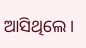ଆସିଥିଲେ ।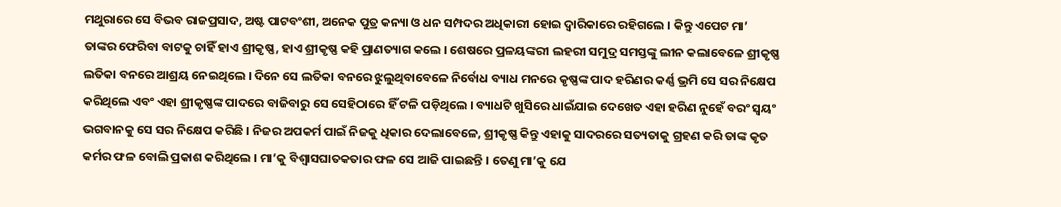ମଥୁରାରେ ସେ ବିଭବ ରାଜପ୍ରସାଦ, ଅଷ୍ଟ ପାଟବଂଶୀ, ଅନେକ ପୁତ୍ର କନ୍ୟା ଓ ଧନ ସମ୍ପଦର ଅଧିକାରୀ ହୋଇ ଦ୍ୱାରିକାରେ ରହିଗଲେ । କିନ୍ତୁ ଏପେଟ ମା’ ତାଙ୍କର ଫେରିବା ବାଟକୁ ଚାହିଁ ହାଏ ଶ୍ରୀକୃଷ୍ଣ, ହାଏ ଶ୍ରୀକୃଷ୍ଣ କହି ପ୍ରାଣତ୍ୟାଗ କଲେ । ଶେଷରେ ପ୍ରଳୟଙ୍କରୀ ଲହରୀ ସମୁଦ୍ର ସମସ୍ତଙ୍କୁ ଲୀନ କଲାବେଳେ ଶ୍ରୀକୃଷ୍ଣ ଲତିକା ବନରେ ଆଶ୍ରୟ ନେଇଥିଲେ । ଦିନେ ସେ ଲତିକା ବନରେ ଝୁଲୁଥିବାବେଳେ ନିର୍ବୋଧ ବ୍ୟାଧ ମନରେ କୃଷ୍ଣଙ୍କ ପାଦ ହରିଣର କର୍ଣ୍ଣ ଭ୍ରମି ସେ ସର ନିକ୍ଷେପ କରିଥିଲେ ଏବଂ ଏହା ଶ୍ରୀକୃଷ୍ଣଙ୍କ ପାଦରେ ବାଜିବାରୁ ସେ ସେହିଠାରେ ହିଁ ଟଳି ପଡ଼ିଥିଲେ । ବ୍ୟାଧଟି ଖୁସିରେ ଧାଇଁଯାଇ ଦେଖେତ ଏହା ହରିଣ ନୁହେଁ ବରଂ ସ୍ୱୟଂ ଭଗବାନକୁ ସେ ସର ନିକ୍ଷେପ କରିଛି । ନିଜର ଅପକର୍ମ ପାଇଁ ନିଜକୁ ଧିକାର ଦେଲାବେଳେ, ଶ୍ରୀକୃଷ୍ଣ କିନ୍ତୁ ଏହାକୁ ସାଦରରେ ସତ୍ୟତାକୁ ଗ୍ରହଣ କରି ତାଙ୍କ କୃତ କର୍ମର ଫଳ ବୋଲି ପ୍ରକାଶ କରିଥିଲେ । ମା’କୁ ବିଶ୍ୱାସଘାତକତାର ଫଳ ସେ ଆଜି ପାଇଛନ୍ତି । ତେଣୁ ମା’କୁ ଯେ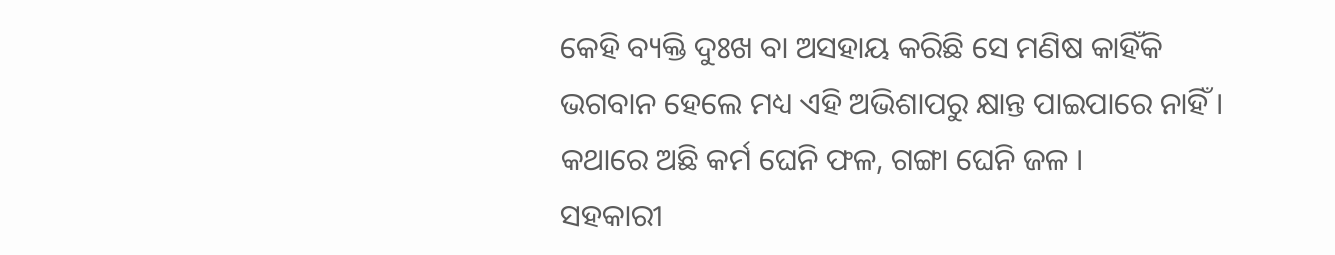କେହି ବ୍ୟକ୍ତି ଦୁଃଖ ବା ଅସହାୟ କରିଛି ସେ ମଣିଷ କାହିଁକି ଭଗବାନ ହେଲେ ମଧ୍ୟ ଏହି ଅଭିଶାପରୁ କ୍ଷାନ୍ତ ପାଇପାରେ ନାହିଁ । କଥାରେ ଅଛି କର୍ମ ଘେନି ଫଳ, ଗଙ୍ଗା ଘେନି ଜଳ ।
ସହକାରୀ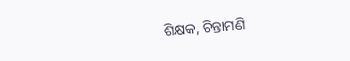ଶିକ୍ଷକ, ଚିନ୍ତାମଣି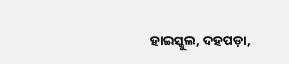ହାଇସ୍କୁଲ, ଦହପଡ଼ା,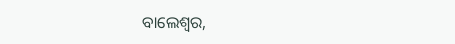ବାଲେଶ୍ୱର,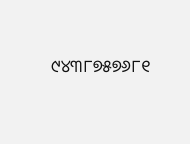୯୪୩୮୭୫୭୬୮୧